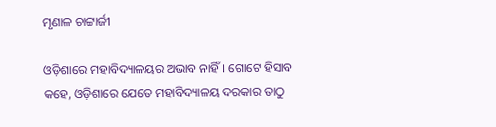ମୃଣାଳ ଚାଟ୍ଟାର୍ଜୀ

ଓଡ଼ିଶାରେ ମହାବିଦ୍ୟାଳୟର ଅଭାବ ନାହିଁ। ଗୋଟେ ହିସାବ କହେ, ଓଡ଼ିଶାରେ ଯେତେ ମହାବିଦ୍ୟାଳୟ ଦରକାର ତାଠୁ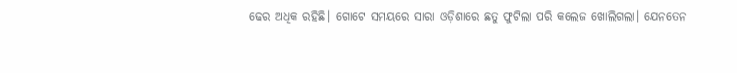ଢେର ଅଧିକ ରହିଛି। ଗୋଟେ ସମୟରେ ସାରା ଓଡ଼ିଶାରେ ଛତୁ ଫୁଟିଲା ପରି କଲେଜ ଖୋଲିଗଲା। ଯେନତେନ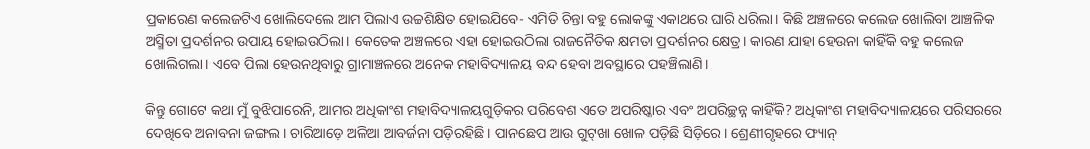ପ୍ରକାରେଣ କଲେଜଟିଏ ଖୋଲିଦେଲେ ଆମ ପିଲାଏ ଉଚ୍ଚଶିକ୍ଷିତ ହୋଇଯିବେ- ଏମିତି ଚିନ୍ତା ବହୁ ଲୋକଙ୍କୁ ଏକାଥରେ ଘାରି ଧରିଲା। କିଛି ଅଞ୍ଚଳରେ କଲେଜ ଖୋଲିବା ଆଞ୍ଚଳିକ ଅସ୍ମିତା ପ୍ରଦର୍ଶନର ଉପାୟ ହୋଇଉଠିଲା। କେତେକ ଅଞ୍ଚଳରେ ଏହା ହୋଇଉଠିଲା ରାଜନୈତିକ କ୍ଷମତା ପ୍ରଦର୍ଶନର କ୍ଷେତ୍ର। କାରଣ ଯାହା ହେଉନା କାହିଁକି ବହୁ କଲେଜ ଖୋଲିଗଲା। ଏବେ ପିଲା ହେଉନଥିବାରୁ ଗ୍ରାମାଞ୍ଚଳରେ ଅନେକ ମହାବିଦ୍ୟାଳୟ ବନ୍ଦ ହେବା ଅବସ୍ଥାରେ ପହଞ୍ଚିଲାଣି।

କିନ୍ତୁ ଗୋଟେ କଥା ମୁଁ ବୁଝିପାରେନି, ଆମର ଅଧିକାଂଶ ମହାବିଦ୍ୟାଳୟଗୁଡ଼ିକର ପରିବେଶ ଏତେ ଅପରିଷ୍କାର ଏବଂ ଅପରିଚ୍ଛନ୍ନ କାହିଁକି? ଅଧିକାଂଶ ମହାବିଦ୍ୟାଳୟରେ ପରିସରରେ ଦେଖିବେ ଅନାବନା ଜଙ୍ଗଲ। ଚାରିଆଡ଼େ ଅଳିଆ ଆବର୍ଜନା ପଡ଼ିରହିଛି। ପାନଛେପ ଆଉ ଗୁଟ୍‌ଖା ଖୋଳ ପଡ଼ିଛି ସିଡ଼ିରେ। ଶ୍ରେଣୀଗୃହରେ ଫ୍ୟାନ୍‌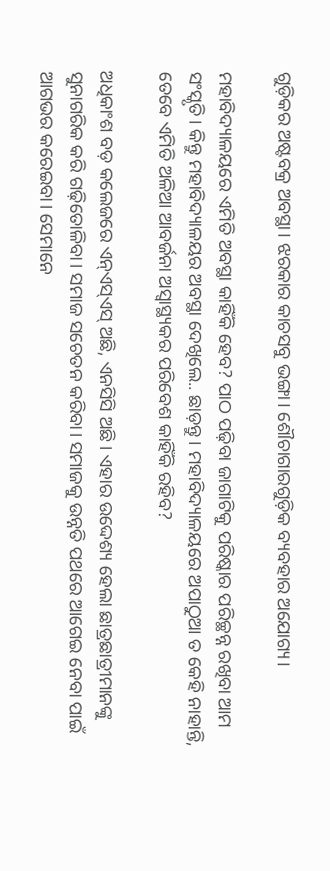ଗୁଡ଼ିକର ଅଷ୍ଟବକ୍ର ଅବସ୍ଥା। ଝରକାର କାଚସବୁ ଭଙ୍ଗା। ଶୌଚାଗାରଗୁଡ଼ିକ ବ୍ୟବହାର ଅଯୋଗ୍ୟ।

ମହାବିଦ୍ୟାଳୟରେ ଏମିତି ଅବସ୍ଥା କାହିଁକି ହେବ? ପାଠ ପଢ଼ିବା ଜାଗାଟିକୁ ପରିଷ୍କାର ପରିଚ୍ଛନ୍ନ ରଖିବା ଆମ ସଂସ୍କୃତି। କିନ୍ତୁ ମହାବିଦ୍ୟାଳୟର ଅବସ୍ଥା ଦେଖିଲେ.. ଛାଡ଼ନ୍ତୁ। ମହାବିଦ୍ୟାଳୟରେ ଅପାଠୁଆ ତ କେହି ନାହାନ୍ତି, ତେବେ ଏମିତି ଅଳିଆ ଆବର୍ଜନା ଅସ୍ୱାସ୍ଥ୍ୟକର ପରିବେଶ କାହିଁକି ରହିବ?

ଅଧିକାଂଶ ବଡ଼ କଲେଜରେ ଏନ୍ଏସ୍ଏସ୍ ଅଛି, ଏନସିସି ଅଛି। ଏହାର ଉଦ୍ଦେଶ୍ୟ ହେଲା ଛାତ୍ରଛାତ୍ରୀମାନଙ୍କୁ ସୁନାଗରିକ କରି ଗଢ଼ିତୋଳିବା। ସମାଜ ସଚେତନ କରିବା। ସମାଜକୁ ଉନ୍ନତି ପଥରେ ଆଗେଇ ନେବା ପାଇଁ ଆଗଭର କରେଇବା। ସେମାନେ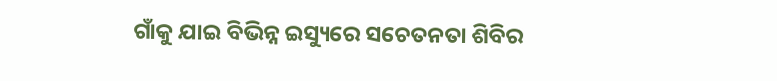ଗାଁକୁ ଯାଇ ବିଭିନ୍ନ ଇସ୍ୟୁରେ ସଚେତନତା ଶିବିର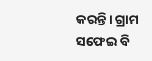କରନ୍ତି। ଗ୍ରାମ ସଫେଇ ବି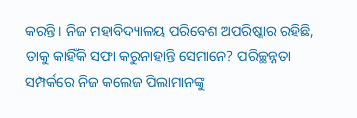କରନ୍ତି। ନିଜ ମହାବିଦ୍ୟାଳୟ ପରିବେଶ ଅପରିଷ୍କାର ରହିଛି, ତାକୁ କାହିଁକି ସଫା କରୁନାହାନ୍ତି ସେମାନେ? ପରିଚ୍ଛନ୍ନତା ସମ୍ପର୍କରେ ନିଜ କଲେଜ ପିଲାମାନଙ୍କୁ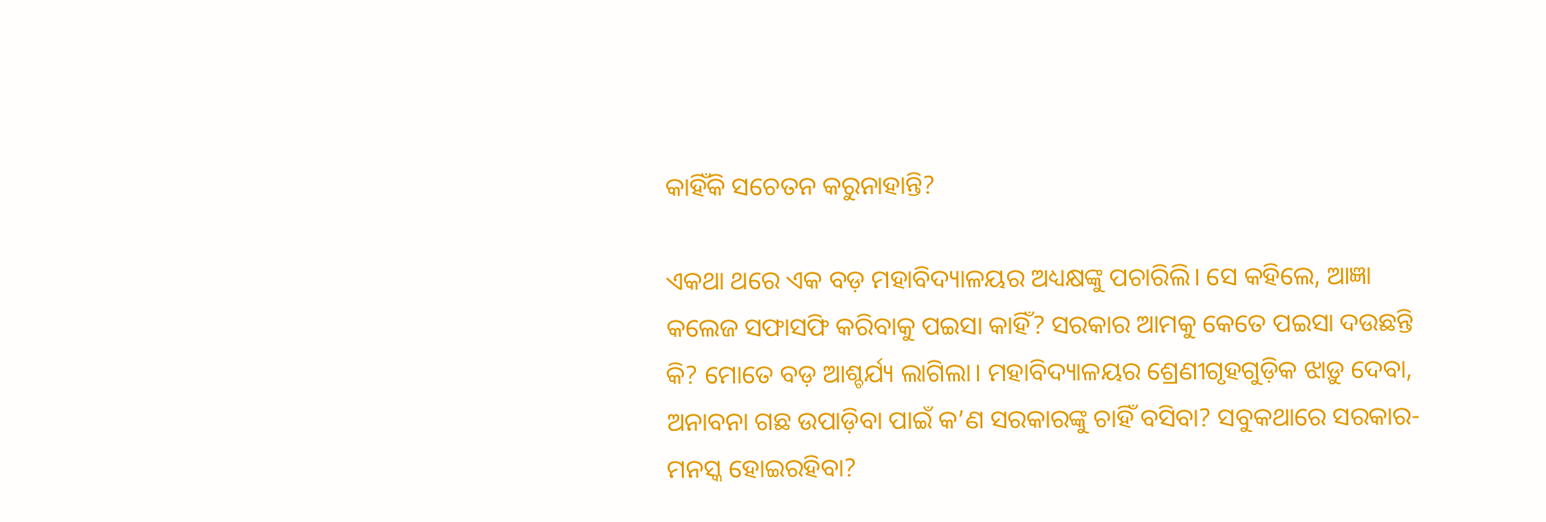କାହିଁକି ସଚେତନ କରୁନାହାନ୍ତି?

ଏକଥା ଥରେ ଏକ ବଡ଼ ମହାବିଦ୍ୟାଳୟର ଅଧ୍ୟକ୍ଷଙ୍କୁ ପଚାରିଲି। ସେ କହିଲେ, ଆଜ୍ଞା କଲେଜ ସଫାସଫି କରିବାକୁ ପଇସା କାହିଁ? ସରକାର ଆମକୁ କେତେ ପଇସା ଦଉଛନ୍ତି କି? ମୋତେ ବଡ଼ ଆଶ୍ଚର୍ଯ୍ୟ ଲାଗିଲା। ମହାବିଦ୍ୟାଳୟର ଶ୍ରେଣୀଗୃହଗୁଡ଼ିକ ଝାଡ଼ୁ ଦେବା, ଅନାବନା ଗଛ ଉପାଡ଼ିବା ପାଇଁ କ’ଣ ସରକାରଙ୍କୁ ଚାହିଁ ବସିବା? ସବୁକଥାରେ ସରକାର-ମନସ୍କ ହୋଇରହିବା?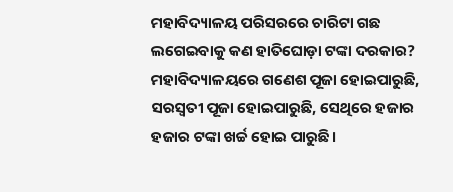ମହାବିଦ୍ୟାଳୟ ପରିସରରେ ଚାରିଟା ଗଛ ଲଗେଇବାକୁ କଣ ହାତିଘୋଡ଼ା ଟଙ୍କା ଦରକାର? ମହାବିଦ୍ୟାଳୟରେ ଗଣେଶ ପୂଜା ହୋଇପାରୁଛି, ସରସ୍ୱତୀ ପୂଜା ହୋଇପାରୁଛି, ସେଥିରେ ହଜାର ହଜାର ଟଙ୍କା ଖର୍ଚ୍ଚ ହୋଇ ପାରୁଛି।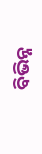ବିଭିନ୍ନ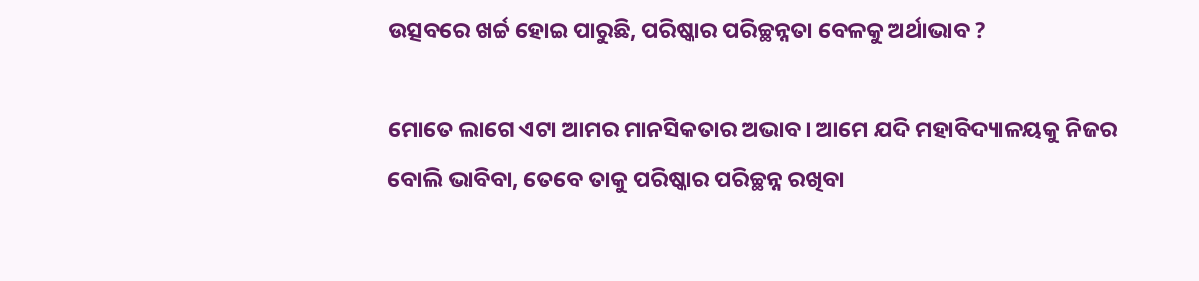ଉତ୍ସବରେ ଖର୍ଚ୍ଚ ହୋଇ ପାରୁଛି, ପରିଷ୍କାର ପରିଚ୍ଛନ୍ନତା ବେଳକୁ ଅର୍ଥାଭାବ ?

ମୋତେ ଲାଗେ ଏଟା ଆମର ମାନସିକତାର ଅଭାବ। ଆମେ ଯଦି ମହାବିଦ୍ୟାଳୟକୁ ନିଜର ବୋଲି ଭାବିବା, ତେବେ ତାକୁ ପରିଷ୍କାର ପରିଚ୍ଛନ୍ନ ରଖିବା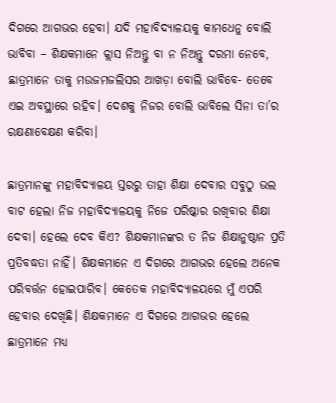ଦିଗରେ ଆଗଭର ହେବା। ଯଦି ମହାବିଦ୍ୟାଳୟକୁ କାମଧେନୁ ବୋଲି ଭାବିବା – ଶିକ୍ଷକମାନେ କ୍ଲାସ ନିଅନ୍ତୁ ବା ନ ନିଅନ୍ତୁ ଦରମା ନେବେ, ଛାତ୍ରମାନେ ତାକୁ ମଉଜମଜଲିସର ଆଖଡ଼ା ବୋଲି ଭାବିବେ- ତେବେ ଏଇ ଅବସ୍ଥାରେ ରହିବ। ଦେଶକୁ ନିଜର ବୋଲି ଭାବିଲେ ସିନା ତା’ର ରକ୍ଷଣାବେକ୍ଷଣ କରିବା।

ଛାତ୍ରମାନଙ୍କୁ ମହାବିଦ୍ୟାଳୟ ସ୍ତରରୁ ତାହା ଶିକ୍ଷା ଦେବାର ସବୁଠୁ ଭଲ ବାଟ ହେଲା ନିଜ ମହାବିଦ୍ୟାଳୟକୁ ନିଜେ ପରିଷ୍କାର ରଖିବାର ଶିକ୍ଷା ଦେବା। ହେଲେ ଦେବ କିଏ? ଶିକ୍ଷକମାନଙ୍କର ତ ନିଜ ଶିକ୍ଷାନୁଷ୍ଠାନ ପ୍ରତି ପ୍ରତିବଦ୍ଧତା ନାହିଁ। ଶିକ୍ଷକମାନେ ଏ ଦିଗରେ ଆଗଭର ହେଲେ ଅନେକ ପରିବର୍ତ୍ତନ ହୋଇପାରିବ। କେତେକ ମହାବିଦ୍ୟାଳୟରେ ମୁଁ ଏପରି ହେବାର ଦେଖିଛି। ଶିକ୍ଷକମାନେ ଏ ଦିଗରେ ଆଗଭର ହେଲେ ଛାତ୍ରମାନେ ମଧ୍ୟ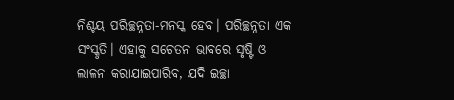ନିଶ୍ଚୟ ପରିଚ୍ଛନ୍ନତା-ମନସ୍କ ହେବ। ପରିଚ୍ଛନ୍ନତା ଏକ ସଂସ୍କୃତି। ଏହାକୁ ସଚେତନ ଭାବରେ ସୃଷ୍ଟି ଓ ଲାଳନ କରାଯାଇପାରିବ, ଯଦି ଇଚ୍ଛା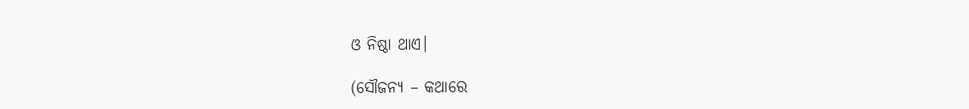ଓ ନିଷ୍ଠା ଥାଏ।

(ସୌଜନ୍ୟ – କଥାରେ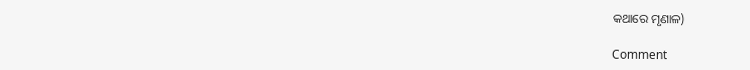କଥାରେ ମୃଣାଳ)

Comment